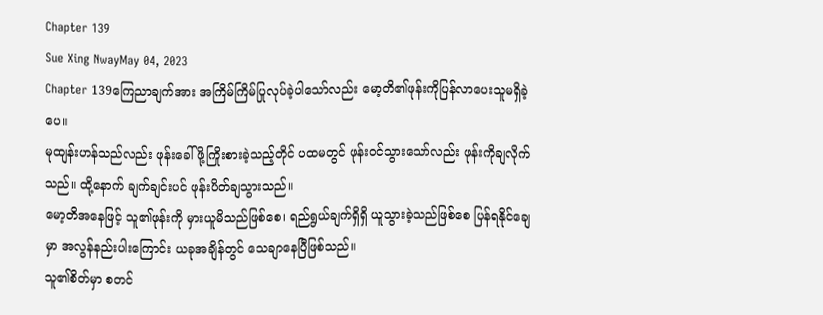Chapter 139
Sue Xing NwayMay 04, 2023
Chapter 139ကြေညာချက်အား အကြိမ်ကြိမ်ပြုလုပ်ခဲ့ပါသော်လည်း မော့တိ၏ဖုန်းကိုပြန်လာပေးသူမရှိခဲ့ပေ။
မုထျန်းဟန်သည်လည်း ဖုန်းခေါ်ဖို့ကြိုးစားခဲ့သည့်တိုင် ပထမတွင် ဖုန်း၀င်သွားသော်လည်း ဖုန်းကိုချလိုက်သည်။ ထို့နောက် ချက်ချင်းပင် ဖုန်းပိတ်ချသွားသည်။
မော့တိအနေဖြင့် သူ၏ဖုန်းကို မှားယူမိသည်ဖြစ်စေ၊ ရည်ရွယ်ချက်ရှိရှိ ယူသွားခဲ့သည်ဖြစ်စေ ပြန်ရနိုင်ချေမှာ အလွန်နည်းပါးကြောင်း ယခုအချိန်တွင် သေချာနေပြီဖြစ်သည်။
သူ၏စိတ်မှာ စတင်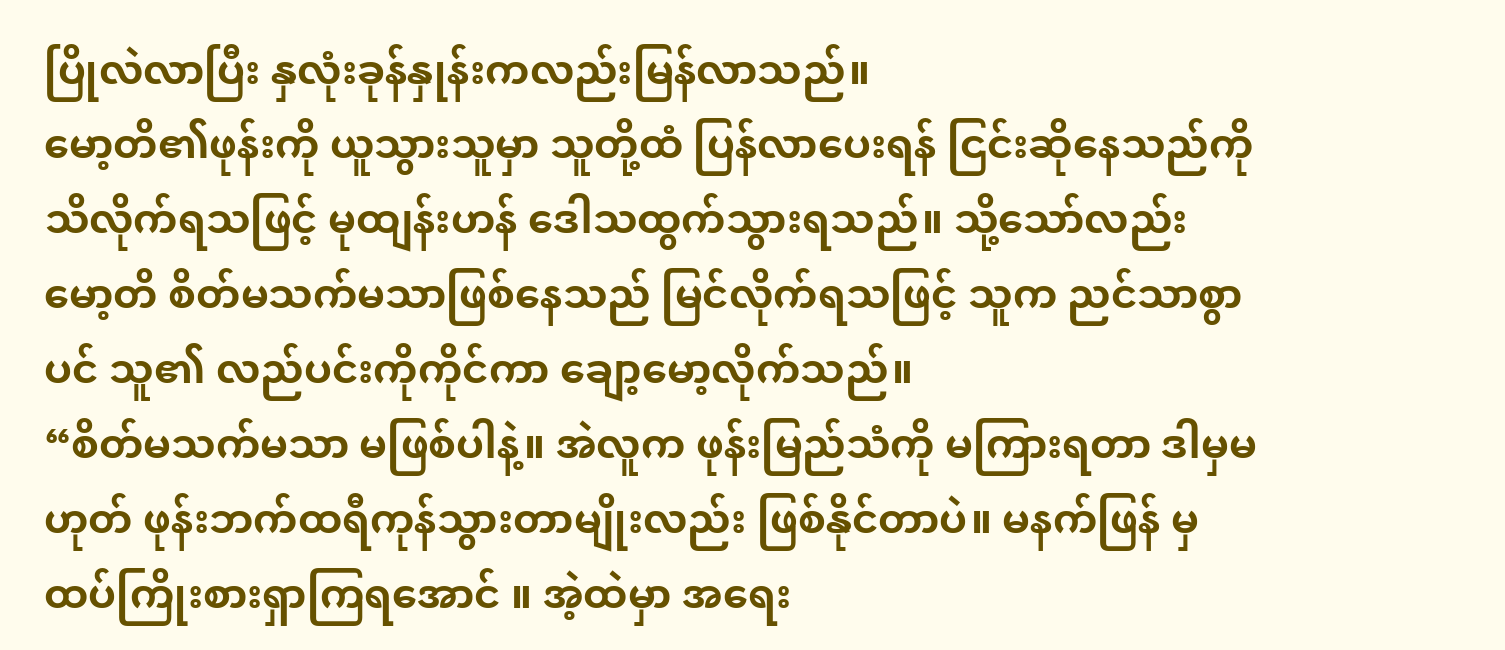ပြိုလဲလာပြီး နှလုံးခုန်နှုန်းကလည်းမြန်လာသည်။
မော့တိ၏ဖုန်းကို ယူသွားသူမှာ သူတို့ထံ ပြန်လာပေးရန် ငြင်းဆိုနေသည်ကို သိလိုက်ရသဖြင့် မုထျန်းဟန် ဒေါသထွက်သွားရသည်။ သို့သော်လည်း မော့တိ စိတ်မသက်မသာဖြစ်နေသည် မြင်လိုက်ရသဖြင့် သူက ညင်သာစွာပင် သူ၏ လည်ပင်းကိုကိုင်ကာ ချော့မော့လိုက်သည်။
“စိတ်မသက်မသာ မဖြစ်ပါနဲ့။ အဲလူက ဖုန်းမြည်သံကို မကြားရတာ ဒါမှမဟုတ် ဖုန်းဘက်ထရီကုန်သွားတာမျိုးလည်း ဖြစ်နိုင်တာပဲ။ မနက်ဖြန် မှ ထပ်ကြိုးစားရှာကြရအောင် ။ အဲ့ထဲမှာ အရေး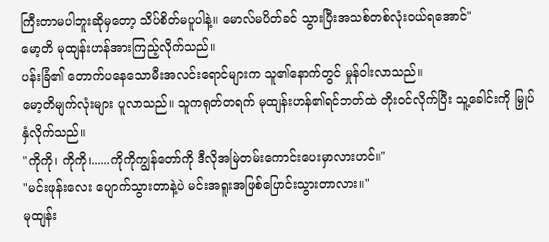ကြီးတာမပါဘူးဆိုမှတော့ သိပ်စိတ်မပူပါနဲ့။ မောလ်မပိတ်ခင် သွားပြီးအသစ်တစ်လုံးဝယ်ရအောင်"
မော့တိ မုထျန်းဟန်အားကြည့်လိုက်သည်။
ပန်းခြံ၏ တောက်ပနေသောမီးအလင်းရောင်များက သူ၏နောက်တွင် မှုန်ဝါးလာသည်။
မော့တိမျက်လုံးများ ပူလာသည်။ သူကရုတ်တရက် မုထျန်းဟန်၏ရင်ဘတ်ထဲ တိုးဝင်လိုက်ပြီး သူ့ခေါင်းကို မြှုပ်နှံလိုက်သည်။
"ကိုကို၊ ကိုကို၊......ကိုကိုကျွန်တော်ကို ဒီလိုအမြဲတမ်းကောင်းပေးမှာလားဟင်။"
"မင်းဖုန်းလေး ပျောက်သွားတာနဲ့ပဲ မင်းအရူးအဖြစ်ပြောင်းသွားတာလား။"
မုထျန်း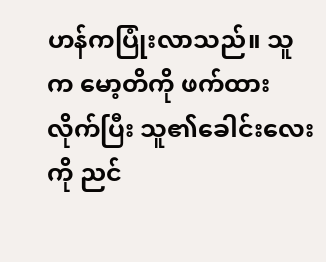ဟန်ကပြုံးလာသည်။ သူက မော့တိကို ဖက်ထားလိုက်ပြီး သူ၏ခေါင်းလေးကို ညင်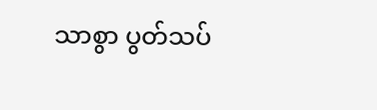သာစွာ ပွတ်သပ်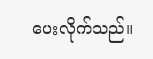ပေးလိုက်သည်။